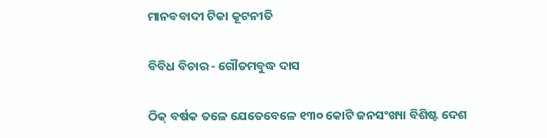ମାନବବାଦୀ ଟିକା କୂଟନୀତି

ବିବିଧ ବିଚାର - ଗୌତମବୁଦ୍ଧ ଦାସ

ଠିକ୍ ବର୍ଷକ ତଳେ ଯେତେବେଳେ ୧୩୦ କୋଟି ଜନସଂଖ୍ୟା ବିଶିଷ୍ଟ ଦେଶ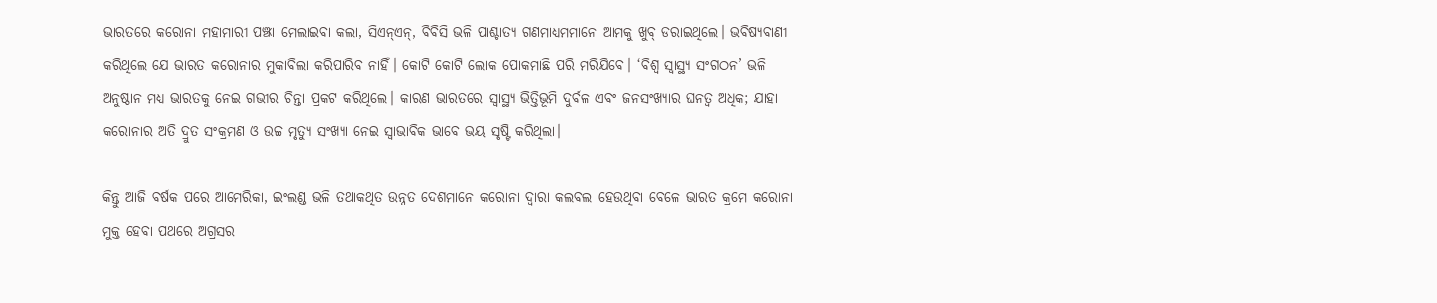ଭାରତରେ କରୋନା ମହାମାରୀ ପଞ୍ଝା ମେଲାଇବା କଲା, ସିଏନ୍‌ଏନ୍, ବିବିସି ଭଳି ପାଶ୍ଚ‌ାତ୍ୟ ଗଣମାଧ୍ୟମମାନେ ଆମକୁ ଖୁବ୍ ଡରାଇଥିଲେ। ଭବିଷ୍ୟବାଣୀ କରିଥିଲେ ଯେ ଭାରତ କରୋନାର ମୁକାବିଲା କରିପାରିବ ନାହିଁ। କୋଟି କୋଟି ଲୋକ ପୋକମାଛି ପରି ମରିଯିବେ। ‘ବିଶ୍ବ ସ୍ବାସ୍ଥ୍ୟ ସଂଗଠନ’ ଭଳି ଅନୁଷ୍ଠାନ ମଧ୍ୟ ଭାରତକୁ ନେଇ ଗଭୀର ଚିନ୍ତା ପ୍ରକଟ କରିଥିଲେ। କାରଣ ଭାରତରେ ସ୍ବାସ୍ଥ୍ୟ ଭିତ୍ତିଭୂମି ଦୁର୍ବଳ ଏବଂ ଜନସଂଖ୍ୟାର ଘନତ୍ବ ଅଧିକ; ଯାହା କରୋନାର ଅତି ଦ୍ରୁତ ସଂକ୍ରମଣ ଓ ଉଚ୍ଚ ମୃତ୍ୟୁ ସଂଖ୍ୟା ନେଇ ସ୍ବାଭାବିକ ଭାବେ ଭୟ ସୃଷ୍ଟି କରିଥିଲା।

କିନ୍ତୁ ଆଜି ବ‌ର୍ଷକ ପରେ ଆମେରିକା, ଇଂଲଣ୍ଡ ଭଳି ତଥାକଥିତ ଉନ୍ନତ ଦେଶମାନେ କରୋନା ଦ୍ବାରା କଲବଲ ହେଉଥିବା ବେଳେ ଭାରତ କ୍ରମେ କରୋନା ମୁକ୍ତ ହେବା ପଥରେ ଅଗ୍ରସର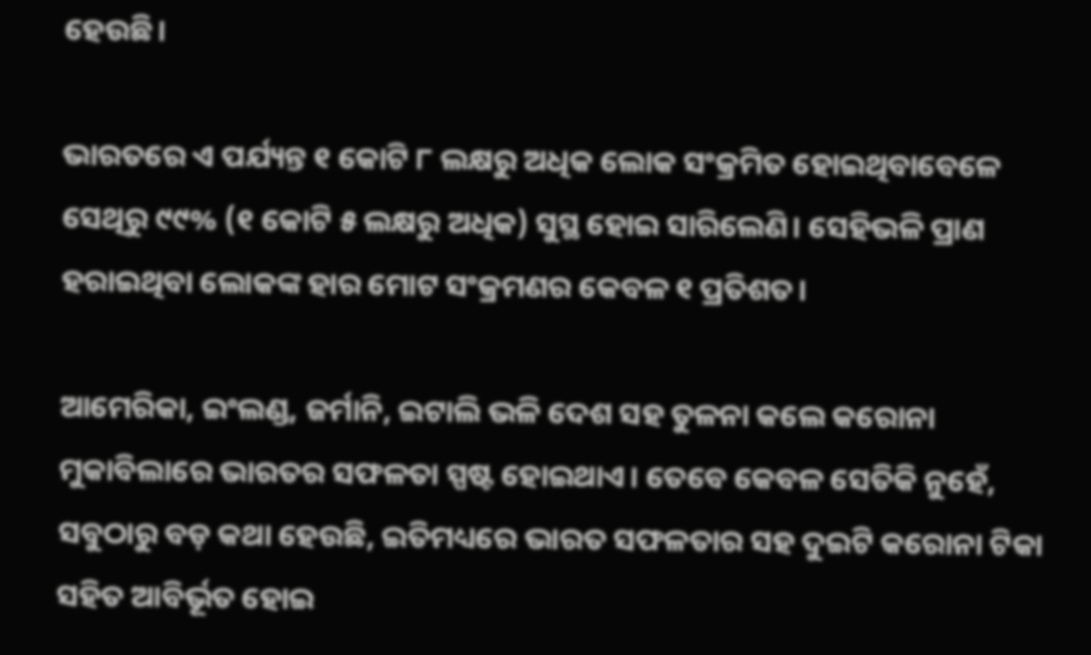ହେଉଛି।

ଭାରତରେ ଏ ପର୍ଯ୍ୟନ୍ତ ୧ କୋଟି ୮ ଲକ୍ଷରୁ ଅଧିକ ଲୋକ ସଂକ୍ରମିତ ହୋଇଥିବାବେଳେ ସେଥିରୁ ୯୯% (୧ କୋଟି ୫ ଲକ୍ଷରୁ ଅଧିକ) ସୁସ୍ଥ ହୋଇ ସାରିଲେଣି। ସେହିଭଳି ପ୍ରାଣ ହରାଇଥିବା ଲୋକଙ୍କ ହାର ମୋଟ ସଂକ୍ରମଣର କେବଳ ୧ ପ୍ରତିଶତ।

ଆମେରିକା, ଇଂଲଣ୍ଡ, ଜର୍ମାନି, ଇଟାଲି ଭଳି ଦେଶ ସହ ତୁଳନା କଲେ କରୋନା ମୁକାବିଲାରେ ଭାରତର ସଫଳତା ସ୍ପଷ୍ଟ ହୋଇଥାଏ। ତେବେ କେବଳ ସେତିକି ନୁହେଁ, ସବୁଠାରୁ ବଡ଼ କଥା ହେଉଛି, ଇତିମଧ୍ୟରେ ଭାରତ ସଫଳତାର ସହ ଦୁଇଟି କରୋନା ଟିକା ସହିତ ଆବିର୍ଭୂତ ହୋଇ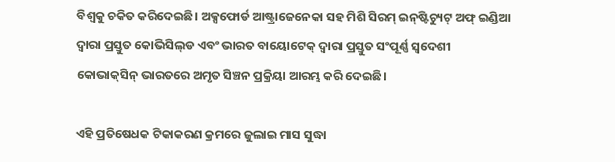ବିଶ୍ବକୁ ଚକିତ କରିଦେଇଛି। ‌ଅକ୍ସଫୋର୍ଡ ଆଷ୍ଟ୍ରାଜେନେକା ସହ ମିଶି ସିରମ୍ ଇନ୍‌ଷ୍ଟିଚ୍ୟୁଟ୍‌ ଅଫ୍‌ ଇଣ୍ଡିଆ ଦ୍ବାରା ପ୍ରସ୍ତୁତ କୋଭିସିଲ୍‌ଡ ଏବଂ ଭାରତ ବାୟୋଟେକ୍ ଦ୍ବାରା ପ୍ରସ୍ତୁତ ସଂପୂର୍ଣ୍ଣ ସ୍ବଦେଶୀ କୋଭାକ୍‌ସିନ୍ ଭାରତରେ ଅମୃତ ସିଞ୍ଚନ ପ୍ରକ୍ରିୟା ଆରମ୍ଭ କରି ଦେଇଛି।

ଏହି ପ୍ରତିଷେଧକ ଟିକାକରଣ କ୍ରମରେ ଜୁଲାଇ ମାସ ‌ସୁଦ୍ଧା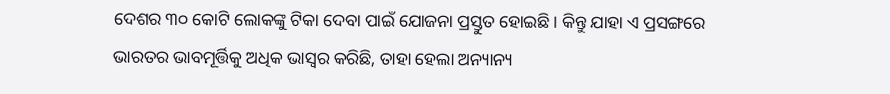ଦେଶର ୩୦ କୋଟି ଲୋକଙ୍କୁ ଟିକା ଦେବା ପାଇଁ ଯୋଜନା ପ୍ରସ୍ତୁତ ହୋଇଛି। କିନ୍ତୁ ଯାହା ଏ ପ୍ରସଙ୍ଗରେ ଭାରତର ଭାବମୂର୍ତ୍ତିକୁ ଅଧିକ ଭାସ୍ବର କରିଛି, ତାହା ହେଲା ଅନ୍ୟାନ୍ୟ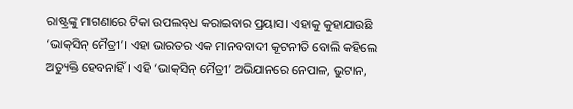ରାଷ୍ଟ୍ରଙ୍କୁ ମାଗଣାରେ ଟିକା ଉପଲବ୍‌ଧ କରାଇବାର ପ୍ରୟାସ। ଏହାକୁ କୁହାଯାଉଛି ‘ଭାକ୍‌ସିନ୍ ମୈତ୍ରୀ’। ଏହା ଭାରତର ଏକ ମାନବବାଦୀ କୂଟନୀତି ବୋଲି କହିଲେ ଅତ୍ୟୁକ୍ତି ହେବନାହିଁ। ଏହି ‘ଭାକ୍‌ସିନ୍ ମୈତ୍ରୀ’ ଅଭିଯାନରେ ନେପାଳ, ଭୁଟାନ,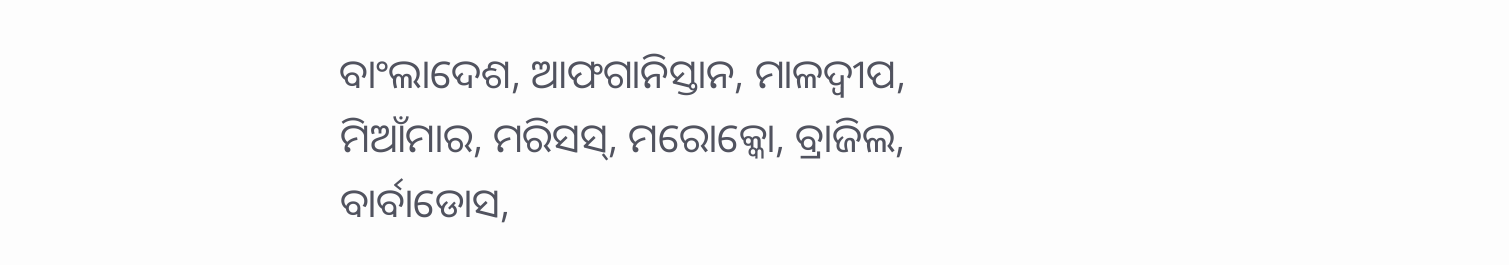ବାଂଲାଦେଶ, ଆଫଗାନିସ୍ତାନ, ମାଳଦ୍ବୀପ, ମିଆଁମାର, ମରିସସ୍‌, ମରୋ‌କ୍କୋ, ବ୍ରାଜିଲ, ବାର୍ବାଡୋସ,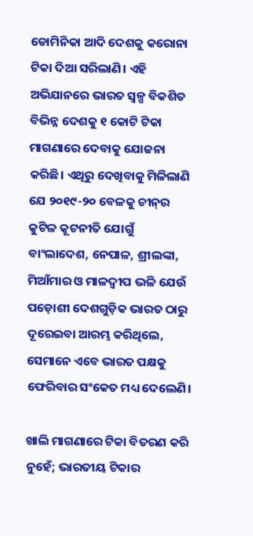ଡୋମିନିକା ଆଦି ଦେଶକୁ କରୋନା ଟିକା ଦିଆ ସରିଲାଣି। ଏହି ଅଭିଯାନରେ ଭାରତ ସ୍ବଳ୍ପ ବିକଶିତ ବିଭିନ୍ନ ଦେଶକୁ ୧ କୋଟି ଟିକା ମାଗଣାରେ ଦେବାକୁ ଯୋଜନା କରିଛି। ଏଥିରୁ ଦେଖିବାକୁ ମିଳିଲାଣି ଯେ ୨୦୧୯-୨୦ ବେଳକୁ ଚୀନ୍‌ର କୁଟିଳ କୂଟନୀତି ଯୋଗୁଁ ବାଂଲାଦେଶ, ନେପାଳ, ଶ୍ରୀଲଙ୍କା, ମିଆଁମାର ଓ ମାଳଦ୍ବୀପ ଭଳି ଯେଉଁ ପଡ଼ୋଶୀ ଦେଶଗୁଡ଼ିକ ଭାରତ ଠାରୁ ଦୂରେଇବା ଆରମ୍ଭ କରିଥିଲେ, ସେମାନେ ଏବେ ଭାରତ ପକ୍ଷକୁ ଫେରିବାର ସଂକେତ ମଧ୍ୟ ଦେଲେଣି।

ଖାଲି ମାଗଣାରେ ଟିକା ବିତରଣ କରି ନୁହେଁ; ଭାରତୀୟ ଟିକାର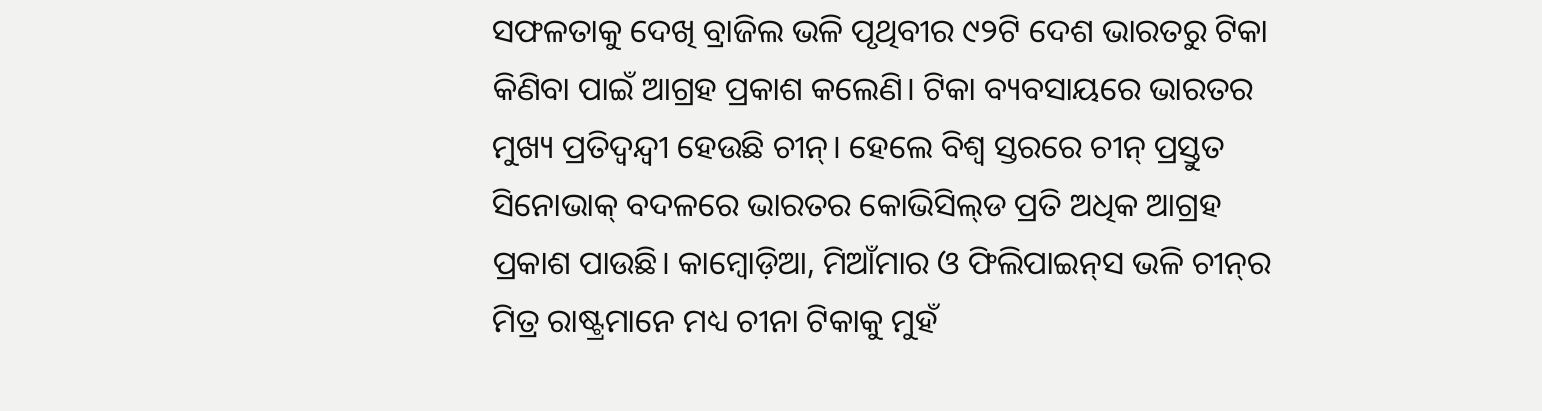ସଫଳତାକୁ ଦେଖି ବ୍ରାଜିଲ ଭଳି ପୃଥିବୀର ୯୨ଟି ଦେଶ ଭାରତରୁ ଟିକା କିଣିବା ପାଇଁ ଆଗ୍ରହ ପ୍ରକାଶ କଲେଣି। ଟିକା ବ୍ୟବସାୟରେ ଭାରତର ମୁଖ୍ୟ ପ୍ରତିଦ୍ବନ୍ଦ୍ବୀ ହେଉଛି ଚୀନ୍‌। ହେଲେ ବିଶ୍ବ ସ୍ତରରେ ଚୀନ୍ ପ୍ରସ୍ତୁତ ସିନୋଭାକ୍ ବଦଳରେ ଭାରତର କୋଭିସିଲ୍‌ଡ ପ୍ରତି ଅଧିକ ଆଗ୍ରହ ପ୍ରକାଶ ପାଉଛି। କାମ୍ବୋଡ଼ିଆ, ମିଆଁମାର ଓ ଫିଲିପାଇନ୍‌ସ ଭଳି ଚୀନ୍‌ର ମିତ୍ର ରାଷ୍ଟ୍ରମାନେ ମଧ୍ୟ ଚୀନା ଟିକାକୁ ମୁହଁ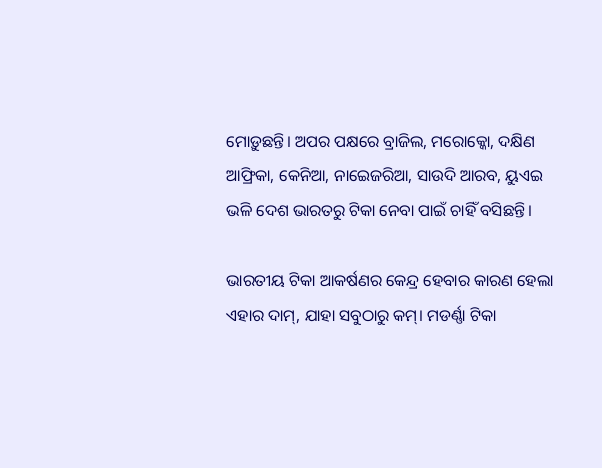ମୋଡ଼ୁଛନ୍ତି। ଅପର ପକ୍ଷରେ ବ୍ରାଜିଲ, ମରୋକ୍କୋ, ଦକ୍ଷିଣ ଆଫ୍ରିକା, କେନିଆ, ନାଇ‌େଜରିଆ, ସାଉଦି ଆରବ, ୟୁଏଇ ଭଳି ଦେଶ ଭାରତରୁ ଟିକା ନେବା ପାଇଁ ଚାହିଁ ବସିଛନ୍ତି।

ଭାରତୀୟ ଟିକା ଆକର୍ଷଣର କେନ୍ଦ୍ର ହେବାର କାରଣ ହେଲା ଏହାର ଦାମ୍, ଯାହା ସବୁଠାରୁ କମ୍। ମଡର୍ଣ୍ଣା ଟିକା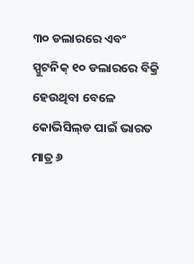୩୦ ଡଲାରରେ ଏବଂ ସ୍ପୁଟନିକ୍ ୧୦ ଡଲାରରେ ବିକ୍ରି ହେଉଥିବା ବେଳେ କୋଭିସିଲ୍‌ଡ ପାଇଁ ଭାରତ ମାତ୍ର ୬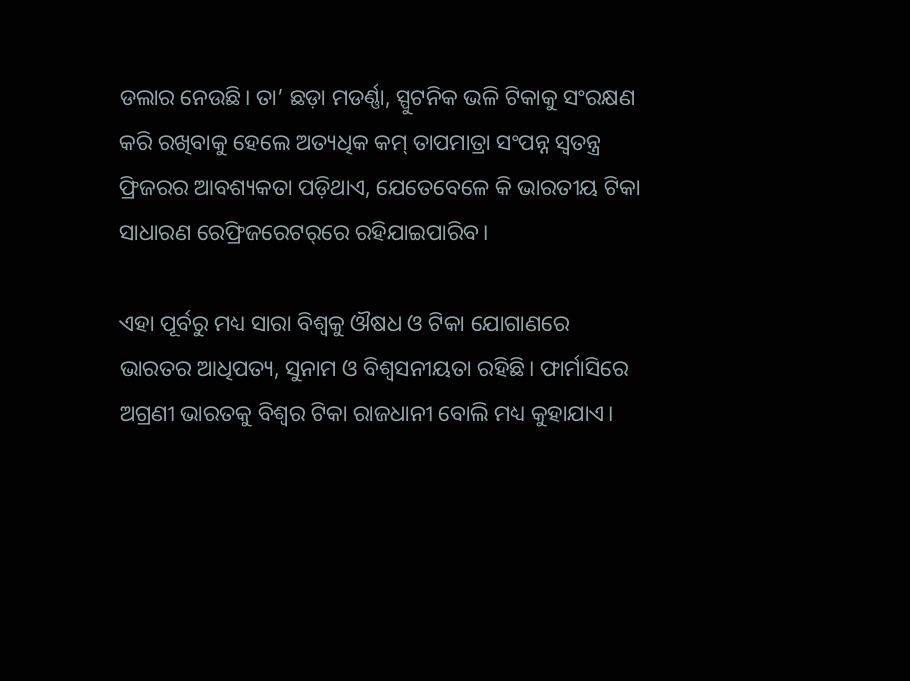ଡଲାର ନେଉଛି। ତା’ ଛଡ଼ା ମଡର୍ଣ୍ଣା, ସ୍ପୁଟନିକ ଭଳି ଟିକାକୁ ସଂରକ୍ଷଣ କରି ରଖିବାକୁ ହେଲେ ଅତ୍ୟଧିକ କମ୍‌ ତାପମାତ୍ରା ସଂପନ୍ନ ସ୍ବତନ୍ତ୍ର ଫ୍ରିଜରର ଆବଶ୍ୟକତା ପଡ଼ିଥାଏ, ଯେତେବେଳେ କି ଭାରତୀୟ ଟିକା ସାଧାରଣ ରେଫ୍ରିଜରେଟର୍‌ରେ ରହିଯାଇପାରିବ।

ଏହା ପୂର୍ବରୁ ମଧ୍ୟ ସାରା ବିଶ୍ବକୁ ଔଷଧ ଓ ଟିକା ଯୋଗାଣରେ ଭାରତର ଆଧିପତ୍ୟ, ସୁନାମ ଓ ବିଶ୍ବସନୀୟତା ରହିଛି। ଫାର୍ମାସିରେ ଅଗ୍ରଣୀ ଭାରତକୁ ବିଶ୍ବର ଟିକା ରାଜଧାନୀ ବୋଲି ମଧ୍ୟ କୁହାଯାଏ।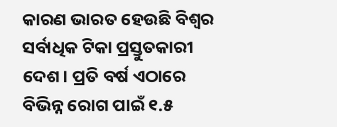କାରଣ ଭାରତ ହେଉଛି ବିଶ୍ବର ସର୍ବାଧିକ ଟିକା ପ୍ରସ୍ତୁତକାରୀ ଦେଶ। ପ୍ରତି ବର୍ଷ ଏଠାରେ ବିଭିନ୍ନ ରୋଗ ପାଇଁ ୧.୫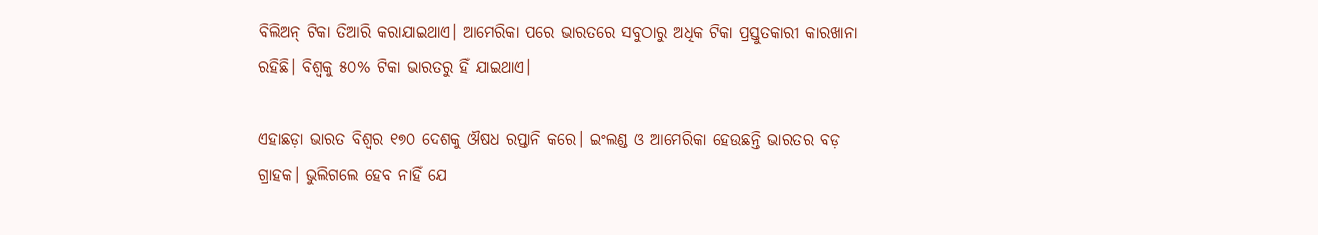ବିଲିଅନ୍ ଟିକା ତିଆରି କରାଯାଇଥାଏ। ଆମେରିକା ପରେ ଭାରତରେ ସବୁଠାରୁ ଅଧିକ ଟିକା ପ୍ରସ୍ତୁତକାରୀ କାରଖାନା ରହିଛି। ବିଶ୍ବକୁ ୫୦% ଟିକା ଭାରତରୁ ହିଁ ଯାଇଥାଏ।

ଏହାଛଡ଼ା ଭାରତ ବିଶ୍ବର ୧୭୦ ଦେଶକୁ ଔଷଧ ରପ୍ତାନି କରେ। ଇଂଲଣ୍ଡ ଓ ଆମେରିକା ହେଉଛନ୍ତି ଭାରତର ବଡ଼ ଗ୍ରାହକ। ଭୁଲିଗଲେ ହେବ ନାହିଁ ଯେ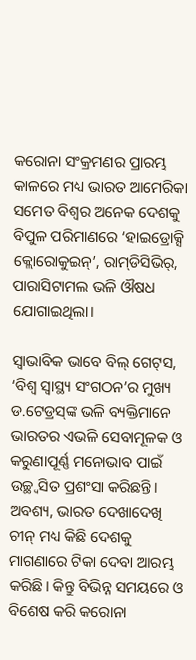କରୋନା ସଂକ୍ରମଣର ପ୍ରାରମ୍ଭ କାଳରେ ମଧ୍ୟ ଭାରତ ଆମେରିକା ସମେତ ବିଶ୍ବର ଅନେକ ଦେଶକୁ ବିପୁଳ ପରିମାଣରେ ‘ହାଇଡ୍ରୋକ୍ସି କ୍ଲୋରୋକୁଇନ୍’, ରାମ୍‌ଡିସିଭିର୍, ପାରାସିଟାମଲ ଭଳି ଔଷଧ ଯୋଗାଇଥିଲା।

ସ୍ବାଭାବିକ ଭାବେ ବିଲ୍ ଗେଟ୍‌ସ, ‘ବିଶ୍ବ ସ୍ବାସ୍ଥ୍ୟ ସଂଗଠନ’ର ମୁଖ୍ୟ ଡ.ଟେଡ୍ରସ୍‌ଙ୍କ ଭଳି ବ୍ୟକ୍ତିମାନେ ଭାରତର ଏଭଳି ସେବାମୂଳକ ଓ କରୁଣାପୂର୍ଣ୍ଣ ମନୋଭାବ ପାଇଁ ଉଚ୍ଛ୍ବସିତ ପ୍ରଶଂସା କରିଛନ୍ତି। ଅବଶ୍ୟ, ଭାରତ ଦେଖାଦେଖି ଚୀନ୍ ମଧ୍ୟ କିଛି ଦେଶକୁ ମାଗଣାରେ ଟିକା ଦେବା ଆରମ୍ଭ କରିଛି। କିନ୍ତୁ ବିଭିନ୍ନ ସମୟରେ ଓ ବିଶେଷ କରି କରୋନା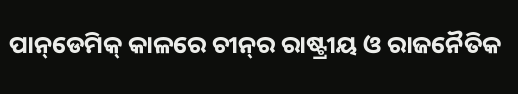ପାନ୍‌ଡେମିକ୍‌ କାଳରେ ଚୀନ୍‌ର ରାଷ୍ଟ୍ରୀୟ ଓ ରାଜନୈତିକ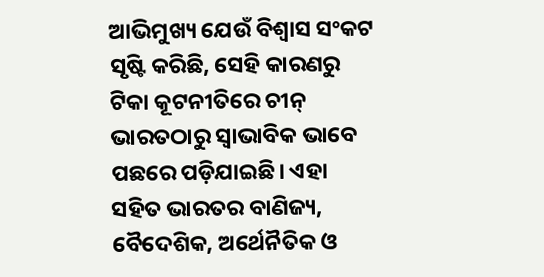ଆଭିମୁଖ୍ୟ ଯେଉଁ ବିଶ୍ବାସ ସଂକଟ ସୃଷ୍ଟି କରିଛି, ସେହି କାରଣରୁ ଟିକା କୂଟନୀତିରେ ଚୀନ୍ ଭାରତଠାରୁ ସ୍ବାଭାବିକ ଭାବେ ପଛରେ ପଡ଼ିଯାଇଛି। ଏହା ସହିତ ଭାରତର ବ‌ାଣିଜ୍ୟ, ବୈଦେଶିକ, ଅର୍ଥ‌େନୖତିକ ଓ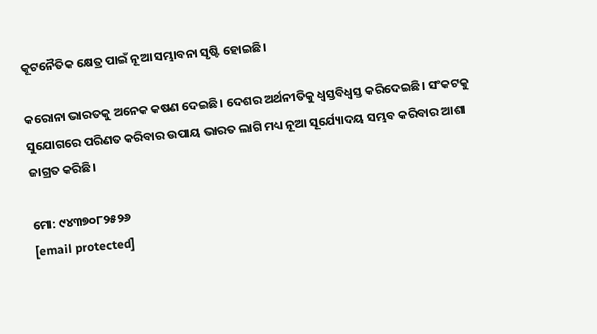କୂଟନୈତିକ କ୍ଷେତ୍ର ପାଇଁ ନୂଆ ସମ୍ଭାବନା ସୃଷ୍ଟି ହୋଇଛି।

କରୋନା ଭାରତକୁ ଅନେକ କଷଣ ଦେଇଛି। ଦେଶର ଅର୍ଥନୀତିକୁ ଧ୍ବସ୍ତବିଧ୍ବସ୍ତ କରିଦେଇଛି। ସଂକଟକୁ ସୁଯୋଗରେ ପରିଣତ କରିବାର ଉପାୟ ଭାରତ ଲାଗି ମଧ୍ୟ ନୂଆ ସୂର୍ଯ୍ୟୋଦୟ ସମ୍ଭବ କରିବାର ଆଶା ଜାଗ୍ରତ କରିଛି।

ମୋ: ୯୪୩୭୦୮୨୫୨୬
[email protected]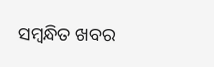ସମ୍ବନ୍ଧିତ ଖବର